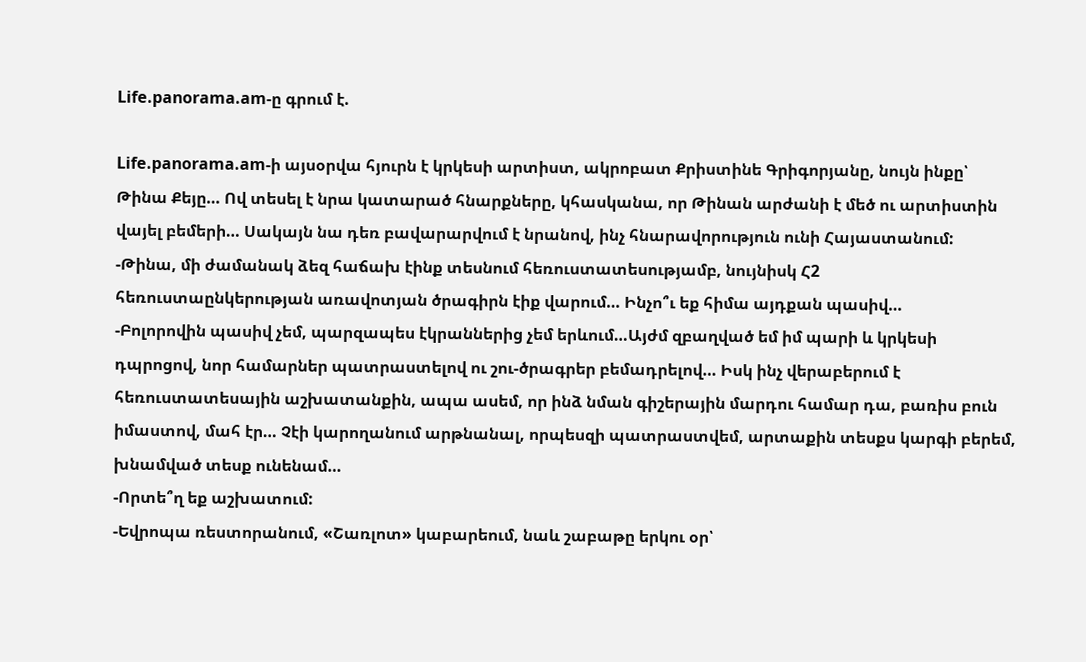Life.panorama.am-ը գրում է.

Life.panorama.am-ի այսօրվա հյուրն է կրկեսի արտիստ, ակրոբատ Քրիստինե Գրիգորյանը, նույն ինքը՝ Թինա Քեյը… Ով տեսել է նրա կատարած հնարքները, կհասկանա, որ Թինան արժանի է մեծ ու արտիստին վայել բեմերի… Սակայն նա դեռ բավարարվում է նրանով, ինչ հնարավորություն ունի Հայաստանում:
-Թինա, մի ժամանակ ձեզ հաճախ էինք տեսնում հեռուստատեսությամբ, նույնիսկ Հ2 հեռուստաընկերության առավոտյան ծրագիրն էիք վարում… Ինչո՞ւ եք հիմա այդքան պասիվ…
-Բոլորովին պասիվ չեմ, պարզապես էկրաններից չեմ երևում…Այժմ զբաղված եմ իմ պարի և կրկեսի դպրոցով, նոր համարներ պատրաստելով ու շու-ծրագրեր բեմադրելով… Իսկ ինչ վերաբերում է հեռուստատեսային աշխատանքին, ապա ասեմ, որ ինձ նման գիշերային մարդու համար դա, բառիս բուն իմաստով, մահ էր… Չէի կարողանում արթնանալ, որպեսզի պատրաստվեմ, արտաքին տեսքս կարգի բերեմ, խնամված տեսք ունենամ…
-Որտե՞ղ եք աշխատում:
-Եվրոպա ռեստորանում, «Շառլոտ» կաբարեում, նաև շաբաթը երկու օր՝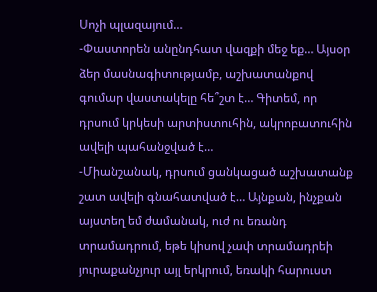Սոչի պլազայում…
-Փաստորեն անընդհատ վազքի մեջ եք… Այսօր ձեր մասնագիտությամբ, աշխատանքով գումար վաստակելը հե՞շտ է… Գիտեմ, որ դրսում կրկեսի արտիստուհին, ակրոբատուհին ավելի պահանջված է…
-Միանշանակ, դրսում ցանկացած աշխատանք շատ ավելի գնահատված է… Այնքան, ինչքան այստեղ եմ ժամանակ, ուժ ու եռանդ տրամադրում, եթե կիսով չափ տրամադրեի յուրաքանչյուր այլ երկրում, եռակի հարուստ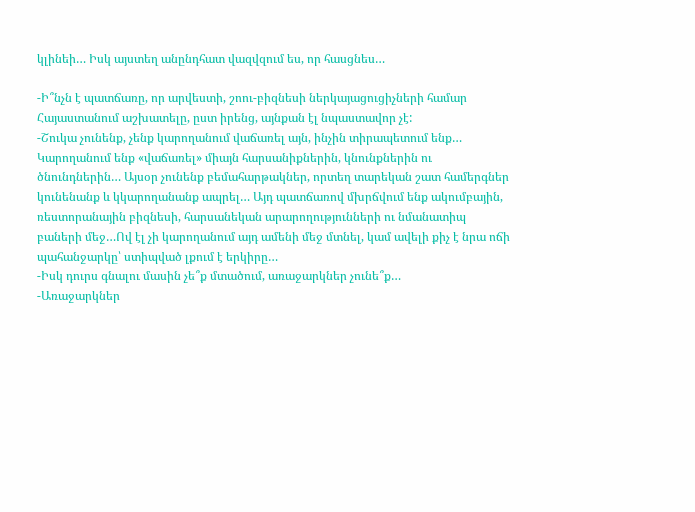կլինեի… Իսկ այստեղ անընդհատ վազվզում ես, որ հասցնես…

-Ի՞նչն է պատճառը, որ արվեստի, շոու-բիզնեսի ներկայացուցիչների համար Հայաստանում աշխատելը, ըստ իրենց, այնքան էլ նպաստավոր չէ:
-Շուկա չունենք, չենք կարողանում վաճառել այն, ինչին տիրապետում ենք… Կարողանում ենք «վաճառել» միայն հարսանիքներին, կնունքներին ու ծնունդներին… Այսօր չունենք բեմահարթակներ, որտեղ տարեկան շատ համերգներ կունենանք և կկարողանանք ապրել… Այդ պատճառով մխրճվում ենք ակումբային, ռեստորանային բիզնեսի, հարսանեկան արարողությունների ու նմանատիպ բաների մեջ…Ով էլ չի կարողանում այդ ամենի մեջ մտնել, կամ ավելի քիչ է նրա ոճի պահանջարկը՝ ստիպված լքում է երկիրը…
-Իսկ դուրս գնալու մասին չե՞ք մտածում, առաջարկներ չունե՞ք…
-Առաջարկներ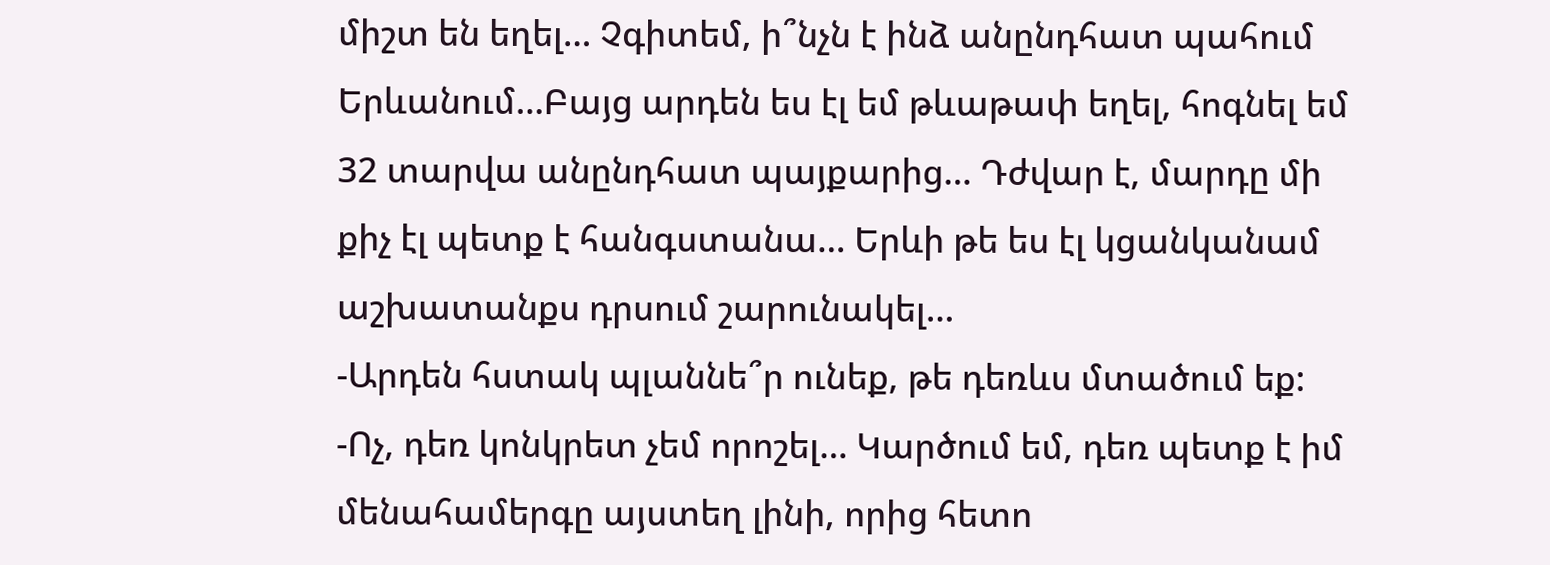միշտ են եղել… Չգիտեմ, ի՞նչն է ինձ անընդհատ պահում Երևանում…Բայց արդեն ես էլ եմ թևաթափ եղել, հոգնել եմ 32 տարվա անընդհատ պայքարից… Դժվար է, մարդը մի քիչ էլ պետք է հանգստանա… Երևի թե ես էլ կցանկանամ աշխատանքս դրսում շարունակել…
-Արդեն հստակ պլաննե՞ր ունեք, թե դեռևս մտածում եք:
-Ոչ, դեռ կոնկրետ չեմ որոշել… Կարծում եմ, դեռ պետք է իմ մենահամերգը այստեղ լինի, որից հետո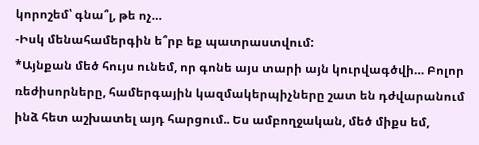կորոշեմ՝ գնա՞լ, թե ոչ…
-Իսկ մենահամերգին ե՞րբ եք պատրաստվում:
*Այնքան մեծ հույս ունեմ, որ գոնե այս տարի այն կուրվագծվի… Բոլոր ռեժիսորները, համերգային կազմակերպիչները շատ են դժվարանում ինձ հետ աշխատել այդ հարցում.. Ես ամբողջական, մեծ միքս եմ,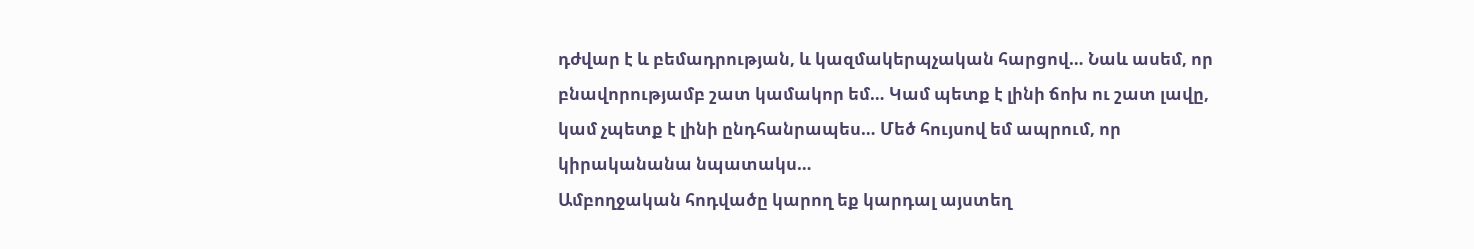դժվար է և բեմադրության, և կազմակերպչական հարցով… Նաև ասեմ, որ բնավորությամբ շատ կամակոր եմ… Կամ պետք է լինի ճոխ ու շատ լավը, կամ չպետք է լինի ընդհանրապես… Մեծ հույսով եմ ապրում, որ կիրականանա նպատակս…
Ամբողջական հոդվածը կարող եք կարդալ այստեղ